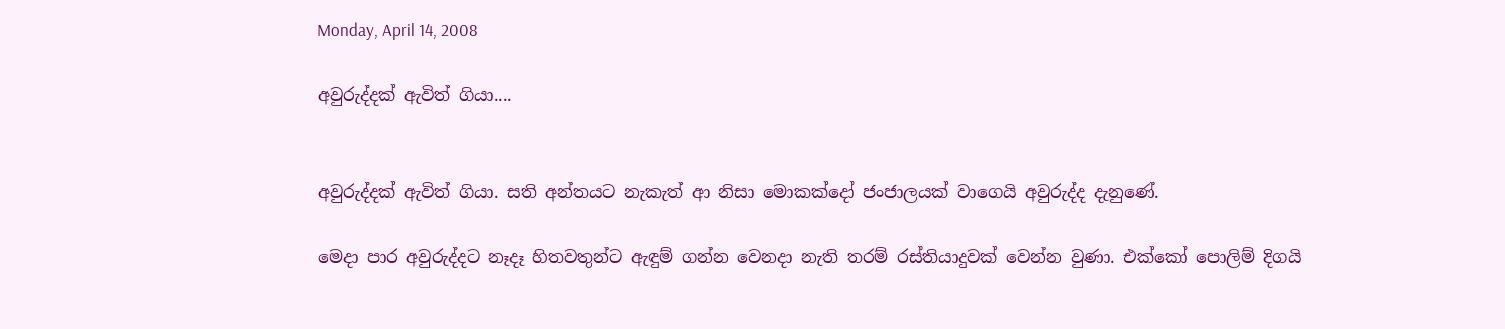Monday, April 14, 2008

අවුරුද්දක් ඇවිත් ගියා....


අවුරුද්දක් ඇවිත් ගියා. සති අන්තයට නැකැත් ආ නිසා මොකක්දෝ ජංජාලයක් වාගෙයි අවුරුද්ද දැනුණේ.

මෙදා පාර අවුරුද්දට නෑදෑ හිතවතුන්ට ඇඳුම් ගන්න වෙනදා නැති තරම් රස්තියාදුවක් වෙන්න වුණා. එක්කෝ පොලිම් දිගයි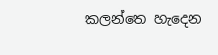කලන්තෙ හැදෙන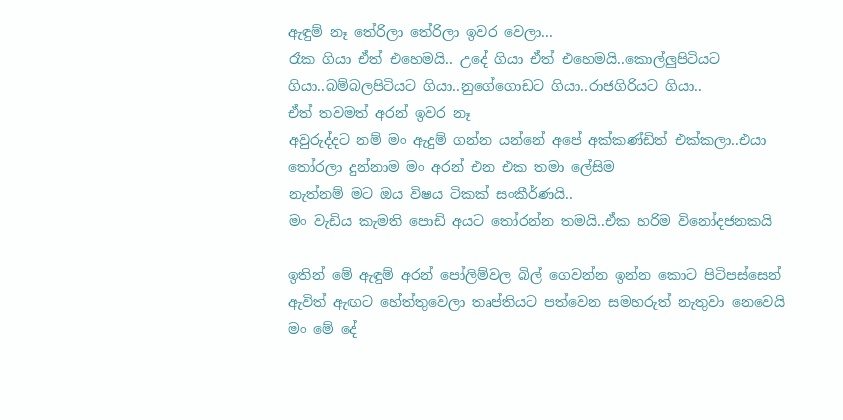ඇඳුම් නෑ තේරිලා තේරිලා ඉවර වෙලා...
රෑක ගියා ඒත් එහෙමයි‍‍.. උදේ ගියා ඒත් එහෙමයි..කොල්ලුපිටියට ගියා..බම්බලපිටියට ගියා..නුගේගොඩට ගියා..රාජගිරියට ගියා..
ඒත් තවමත් අරන් ඉවර නෑ
අවුරුද්දට නම් මං ඇදුම් ගන්න යන්නේ අපේ අක්කණ්ඩිත් එක්කලා..එයා තෝරලා දුන්නාම මං අරන් එන එක තමා ලේසිම
නැත්නම් මට ඔය විෂය ටිකක් සංකීර්ණයි..
මං වැඩිය කැමති පොඩි අයට තෝරන්න තමයි..ඒක හරිම විනෝදජනකයි

ඉතින් මේ ඇඳුම් අරන් පෝලිම්වල බිල් ගෙවන්න ඉන්න කොට පිටිපස්සෙන් ඇවිත් ඇඟට හේත්තුවෙලා තෘප්තියට පත්වෙන සමහරුත් නැතුවා නෙවෙයි
මං මේ දේ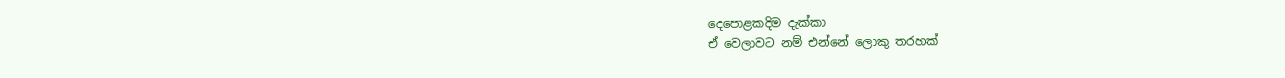දෙපො‍‍‍ළකදිම දැක්කා
ඒ වෙලාවට නම් එන්නේ ලොකු තරහක්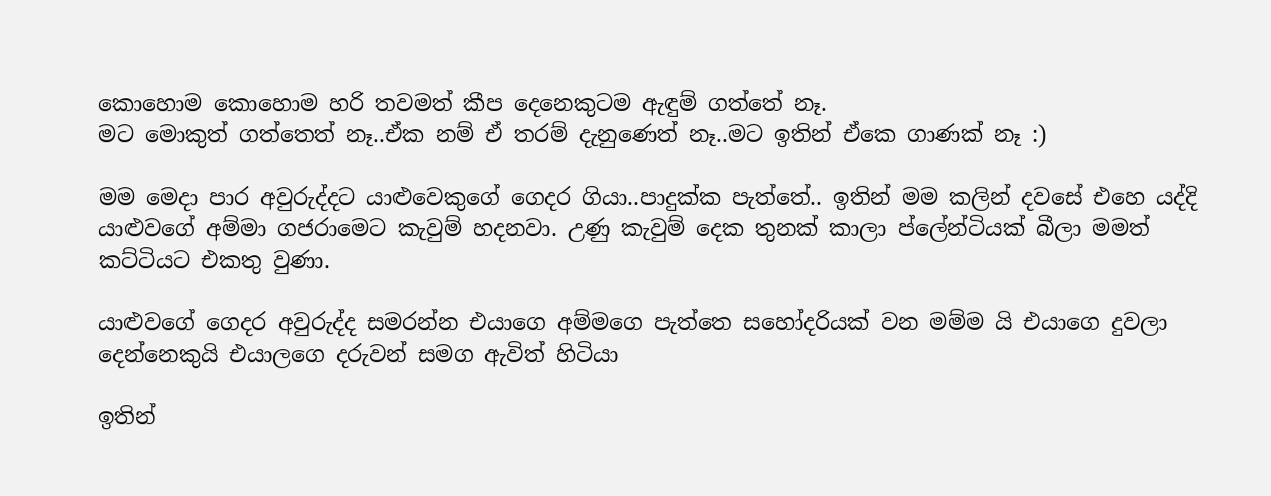කොහොම කොහොම හරි තවමත් කීප දෙනෙකුටම ඇඳුම් ගත්තේ නෑ.
මට මොකුත් ගත්තෙත් නෑ..ඒක නම් ඒ තරම් දැනුණෙත් නෑ..මට ඉතින් ඒකෙ ගාණක් නෑ :)

මම මෙදා පාර අවුරුද්දට යාළුවෙකුගේ ගෙදර ගියා..පාදුක්ක පැත්තේ.. ඉතින් මම කලින් දවසේ එහෙ යද්දි යා‍‍ළුවගේ අම්මා ගජරාමෙට කැවුම් හදනවා. උණු කැවුම් දෙක තුනක් කාලා ප්ලේන්ටියක් බීලා මමත් කට්ටියට එකතු වුණා.

යාළුවගේ‍ ගෙදර අවුරුද්ද සමරන්න එයාගෙ අම්මගෙ පැත්තෙ සහෝදරියක් වන මම්ම යි එයාගෙ දුවලා දෙන්නෙකුයි එයා‍ලගෙ දරුවන් සමග ඇවිත් හිටියා

ඉතින්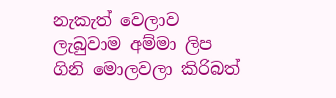නැකැත් වෙලාව ලැබුවාම අම්මා ලිප ගිනි මොලවලා කිරිබත්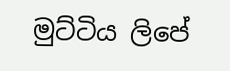මුට්ටිය ලිපේ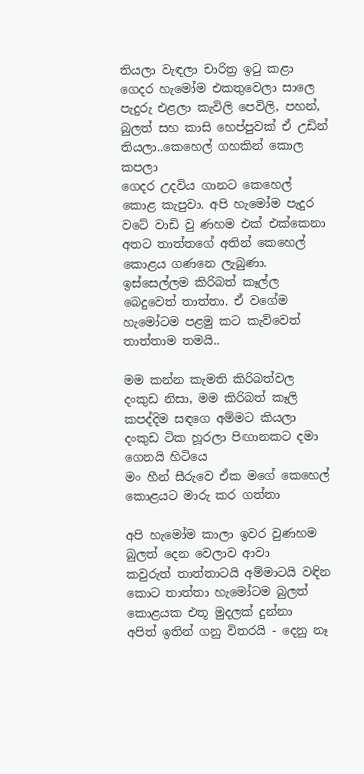තියලා වැඳලා චාරිත්‍ර ඉටු කළා
ගෙදර හැමෝම එකතුවෙලා සාලෙ පැදුරු එළලා කැවිලි පෙවිලි, පහන්, බුලත් සහ කාසි හෙප්පුවක් ඒ ‍‍‍‍‍‍‍උඩින් තියලා..කෙහෙල් ගහකින් කො‍ල කපලා
ගෙදර ‍උදවිය ගානට කෙහෙල් කො‍ළ කැපුවා. අපි හැමෝම පැදුර වටේ වාඩි වු ණහම එක් එක්කෙනා අතට තාත්තගේ අතින් කෙහෙල් කො‍ළය ගණනෙ ලැබුණා.
ඉස්සෙල්ලම කිරිබත් කෑල්ල බෙදුවෙත් තාත්තා. ඒ වගේම හැමෝටම පළමු කට කැව්වෙත් තාත්තාම තමයි..

මම කන්න කැමති කිරිබත්වල දංකුඩ නිසා, මම කිරිබත් කෑලි කපද්දිම සඳගෙ අම්මට කියලා දංකුඩ ටික හූරලා පිඟානකට දමා ගෙනයි හිටියෙ
මං හීන් සීරුවෙ ඒක මගේ කෙහෙල් කොළයට මාරු කර ගත්තා

අපි හැමෝම කාලා ඉවර වුණහම බුලත් දෙන වෙලාව ආවා
කවුරුත් තාත්තාටයි අම්මාටයි වඳින කොට තාත්තා හැමෝටම බුලත් කොළයක එතූ මුදලක් දුන්නා
අපිත් ඉතින් ගනු විතරයි - දෙනු නෑ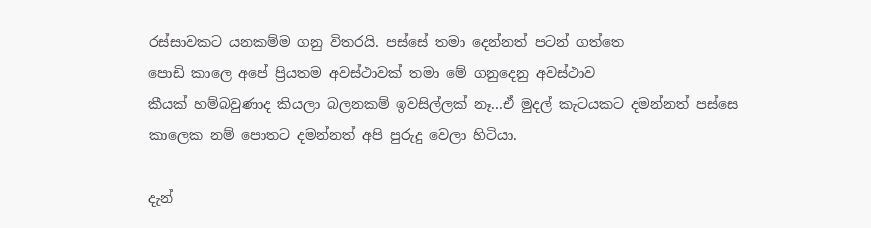රස්සාවකට යනකම්ම ගනු විතරයි. පස්සේ තමා දෙන්නත් පටන් ගත්තෙ
පොඩි කාලෙ අපේ ප්‍රියතම අවස්ථාවක් තමා මේ ගනුදෙනු අවස්ථාව
කීයක් හම්බවුණාද කියලා බලනකම් ඉවසිල්ලක් නෑ...ඒ මුදල් කැටයකට දමන්නත් පස්සෙ කාලෙක නම් පොතට දමන්නත් අපි පුරුදු වෙලා හිටියා.

දැන්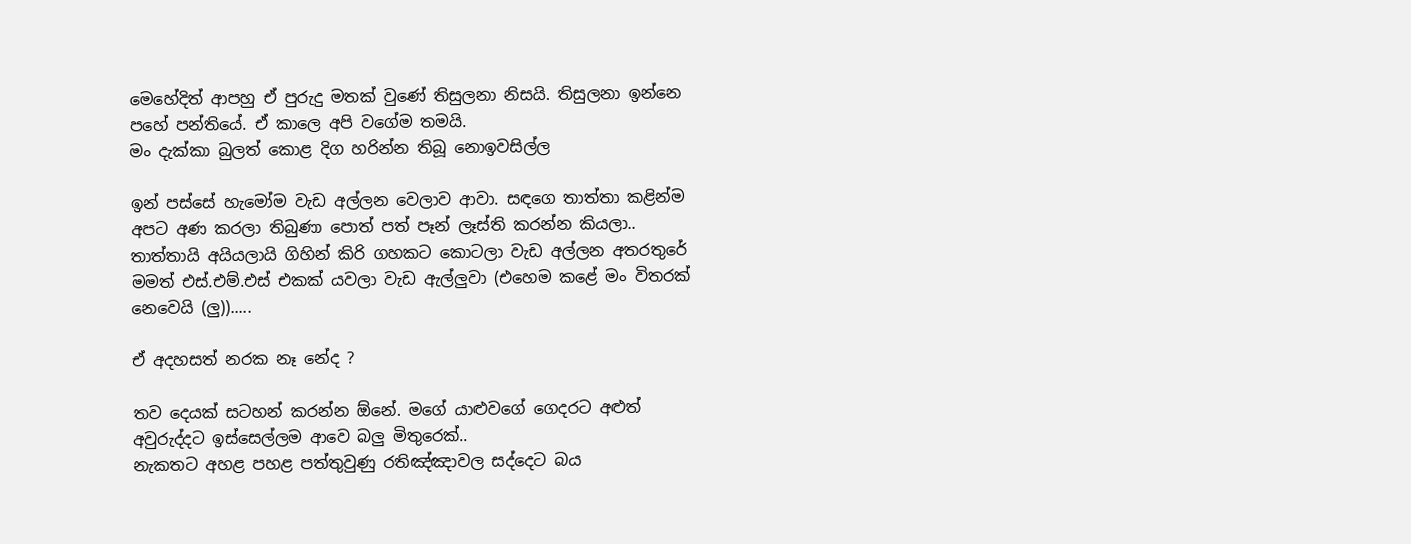මෙහේදිත් ආපහු ඒ පුරුදු මතක් වුණේ තිසුලනා නිසයි. තිසුලනා ඉන්නෙ පහේ පන්තියේ. ඒ කාලෙ අපි වගේම තමයි.
මං දැක්කා බුලත් කොළ දිග හරින්න තිබූ නොඉවසිල්ල

ඉන් පස්සේ හැමෝම වැඩ අල්ලන වෙලාව ආවා. සඳගෙ තාත්තා කළින්ම අපට අණ කරලා තිබුණා පොත් පත් පෑන් ලෑස්ති කරන්න කියලා.. තාත්තායි අයියලායි ගිහින් කිරි ගහකට කොටලා වැඩ අල්ලන අතරතුරේ
මමත් එස්.එම්.එස්‍ එකක් යවලා වැඩ ඇල්ලුවා (එහෙම ‍කළේ මං විතරක් නෙවෙයි (ලු)).....

ඒ අදහසත් නරක නෑ නේද ?

තව දෙයක් සටහන් කරන්න ඕනේ. මගේ යාළුවගේ ගෙදරට අළුත් අවුරුද්දට ඉස්සෙල්ලම ආවෙ බලු මිතුරෙක්..
නැකතට අහ‍ළ පහළ පත්තුවුණු රතිඤ්ඤාවල සද්දෙට බය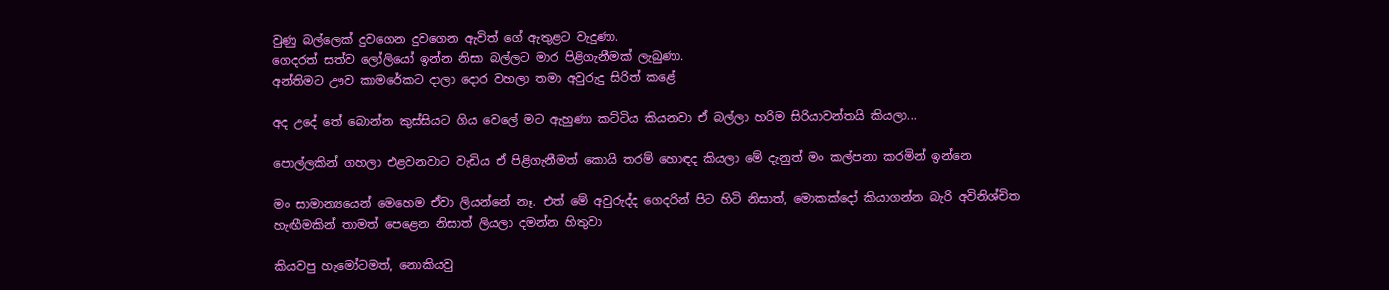වුණු බල්ලෙක් දුවගෙන දුවගෙන ඇවිත් ගේ ඇතුළට වැදුණා.
ගෙදරත් සත්ව ලෝලියෝ ඉන්න නිසා බල්ලට මාර පිළිගැනීමක් ලැබුණා.
අන්තිමට ඌව කාමරේකට දාලා දොර වහලා තමා අවුරුදු සිරිත් කළේ

අද උදේ තේ බොන්න කුස්සියට ගිය වෙලේ මට ඇහුණා කට්ටිය කියනවා ඒ බල්ලා හරිම සිරියාවන්තයි කියලා...

පොල්ලකින් ගහලා එ‍‍‍‍‍‍‍‍‍‍‍‍‍‍ළවනවාට වැඩිය ඒ පිළිගැනීමත් කොයි තරම් හොඳද කියලා මේ දැනුත් මං කල්පනා කරමින් ඉන්නෙ

මං සාමාන්‍යයෙන් මෙහෙම ඒවා ලියන්නේ නෑ. එත් මේ අවුරුද්ද ගෙදරින් පිට හිටි නිසාත්, මොකක්දෝ කියාගන්න බැරි අවිනිශ්චිත හැඟීමකින් තාමත් පෙළෙන නිසාත් ලියලා දමන්න හිතුවා

කියවපු හැමෝටමත්, නොකියවු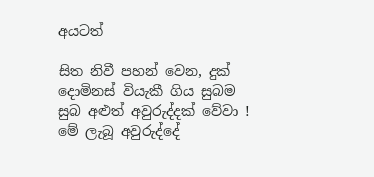අයටත්

සිත නිවී පහන් වෙන, දුක් දොමිනස් වියැකී ගිය සුබම සුබ අළුත් අවුරුද්දක් වේවා !
මේ ලැබූ අවුරුද්දේ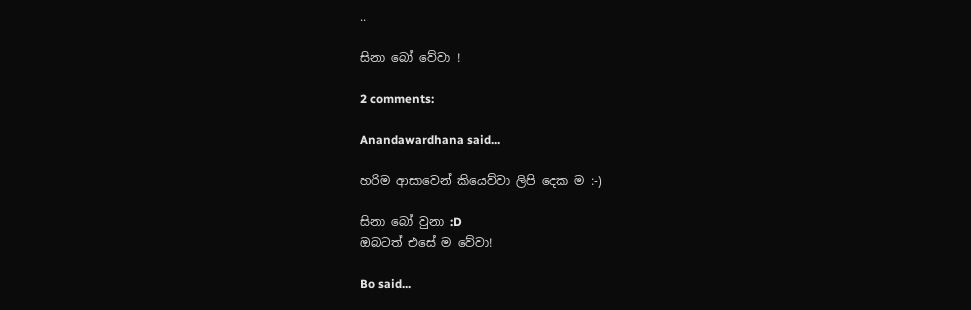..

සිනා බෝ වේවා !

2 comments:

Anandawardhana said...

හරිම ආසාවෙන් කියෙව්වා ලිපි දෙක ම :-)

සිනා බෝ වුනා :D
ඔබටත් එසේ ම වේවා!

Bo said...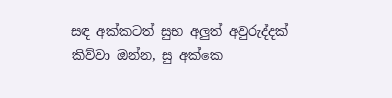සඳ අක්කටත් සුභ අලුත් අවුරුද්දක් කිව්වා ඔන්න, සු අක්කෙ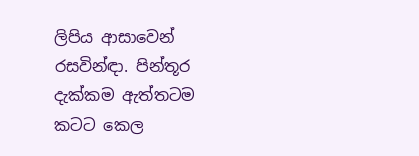ලිපිය ආසාවෙන් රසවින්ඳා. පින්තූර දැක්කම ඇත්තටම කටට කෙල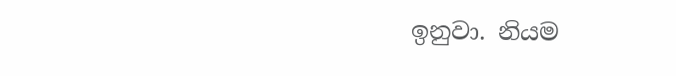ඉනුවා. නියම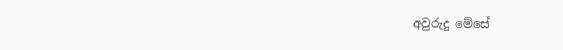අවුරුදු මේසේ